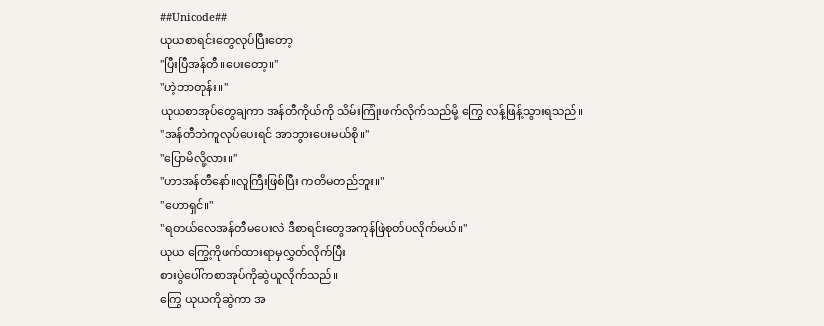##Unicode##
ယုယစာရင်းတွေလုပ်ပြီးတော့
"ပြီးပြီအန်တီ။ပေးတော့။"
"ဟဲ့ဘာတုန်း။"
ယုယစာအုပ်တွေချကာ အန်တီကိုယ်ကို သိမ်းကြုံးဖက်လိုက်သည်မို့ ကြွေ လန့်ဖြန့်သွားရသည်။
"အန်တီဘဲကူလုပ်ပေးရင် အာဘွားပေးမယ်စို။"
"ပြောမိလို့လား။"
"ဟာအန်တီနော်။လူကြီးဖြစ်ပြီး ကတိမတည်ဘူး။"
"ဟောရှင်။"
"ရတယ်လေအန်တီမပေးလဲ ဒီစာရင်းတွေအကုန်ဖြဲစုတ်ပလိုက်မယ်။"
ယုယ ကြွေ့ကိုဖက်ထားရာမှလွှတ်လိုက်ပြီး
စားပွဲပေါ်ကစာအုပ်ကိုဆွဲယူလိုက်သည်။
ကြွေ ယုယကိုဆွဲကာ အ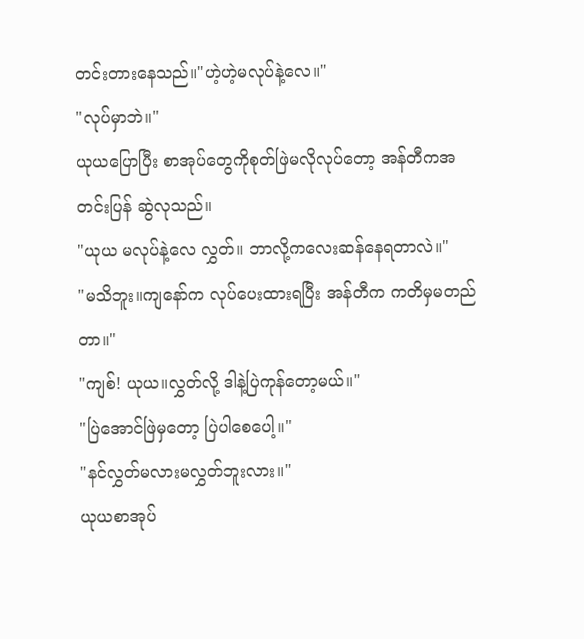တင်းတားနေသည်။"ဟဲ့ဟဲ့မလုပ်နဲ့လေ။"
"လုပ်မှာဘဲ။"
ယုယပြောပြီး စာအုပ်တွေကိုစုတ်ဖြဲမလိုလုပ်တော့ အန်တီကအတင်းပြန် ဆွဲလုသည်။
"ယုယ မလုပ်နဲ့လေ လွှတ်။ ဘာလို့ကလေးဆန်နေရတာလဲ။"
"မသိဘူး။ကျနော်က လုပ်ပေးထားရပြီး အန်တီက ကတိမှမတည်တာ။"
"ကျစ်! ယုယ။လွှတ်လို့ ဒါနဲ့ပြဲကုန်တော့မယ်။"
"ပြဲအောင်ဖြဲမှတော့ ပြဲပါစေပေါ့။"
"နင်လွှတ်မလားမလွှတ်ဘူးလား။"
ယုယစာအုပ်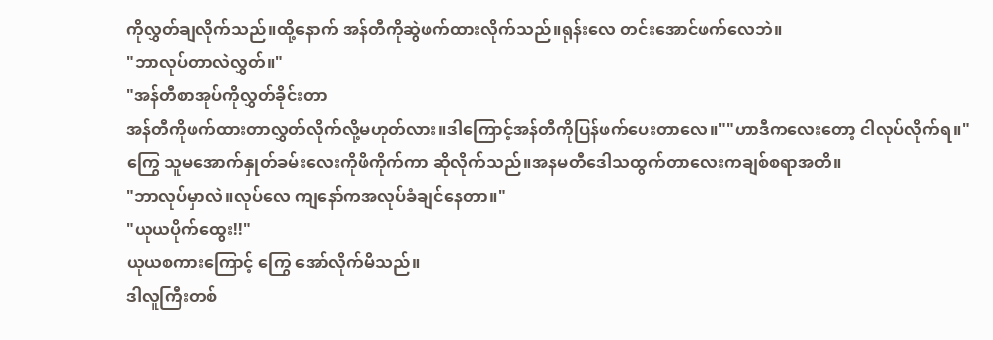ကိုလွှတ်ချလိုက်သည်။ထို့နောက် အန်တီကိုဆွဲဖက်ထားလိုက်သည်။ရုန်းလေ တင်းအောင်ဖက်လေဘဲ။
"ဘာလုပ်တာလဲလွှတ်။"
"အန်တီစာအုပ်ကိုလွှတ်ခိုင်းတာ
အန်တီကိုဖက်ထားတာလွှတ်လိုက်လို့မဟုတ်လား။ဒါကြောင့်အန်တီကိုပြန်ဖက်ပေးတာလေ။""ဟာဒီကလေးတော့ ငါလုပ်လိုက်ရ။"
ကြွေ သူမအောက်နှုတ်ခမ်းလေးကိုဖိကိုက်ကာ ဆိုလိုက်သည်။အနမတီဒေါသထွက်တာလေးကချစ်စရာအတိ။
"ဘာလုပ်မှာလဲ။လုပ်လေ ကျနော်ကအလုပ်ခံချင်နေတာ။"
"ယုယပိုက်ထွေး!!"
ယုယစကားကြောင့် ကြွေ အော်လိုက်မိသည်။
ဒါလူကြီးတစ်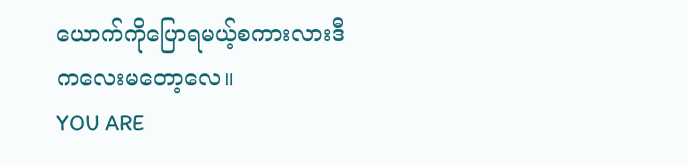ယောက်ကိုပြောရမယ့်စကားလားဒီကလေးမတော့လေ။
YOU ARE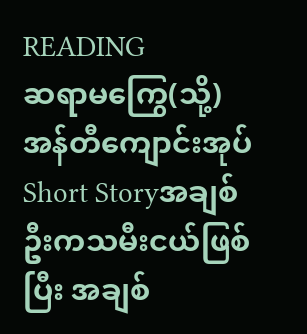READING
ဆရာမကြွေ(သို့)အန်တီကျောင်းအုပ်
Short Storyအချစ်ဦးကသမီးငယ်ဖြစ်ပြီး အချစ်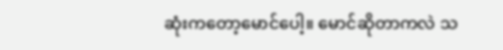ဆုံးကတော့မောင်ပေါ့။ မောင်ဆိုတာကလဲ သ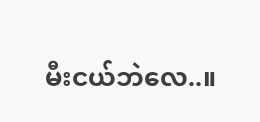မီးငယ်ဘဲလေ..။